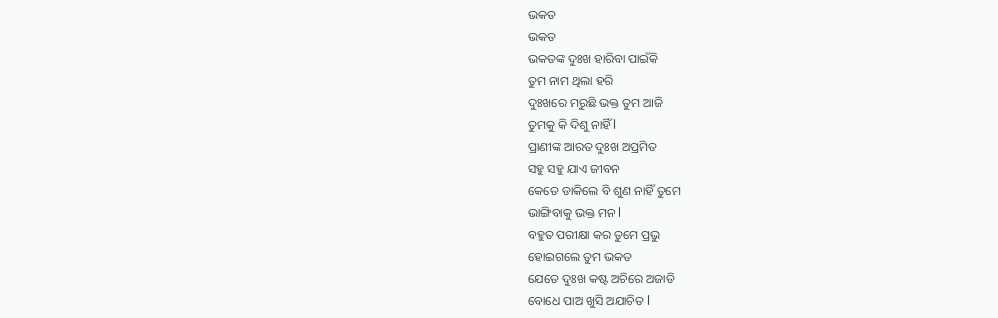ଭକତ
ଭକତ
ଭକତଙ୍କ ଦୁଃଖ ହାରିବା ପାଇଁକି
ତୁମ ନାମ ଥିଲା ହରି
ଦୁଃଖରେ ମରୁଛି ଭକ୍ତ ତୁମ ଆଜି
ତୁମକୁ କି ଦିଶୁ ନାହିଁ l
ପ୍ରାଣୀଙ୍କ ଆରତ ଦୁଃଖ ଅପ୍ରମିତ
ସହୁ ସହୁ ଯାଏ ଜୀବନ
କେତେ ଡାକିଲେ ବି ଶୁଣ ନାହିଁ ତୁମେ
ଭାଙ୍ଗିବାକୁ ଭକ୍ତ ମନ l
ବହୁତ ପରୀକ୍ଷା କର ତୁମେ ପ୍ରଭୁ
ହୋଇଗଲେ ତୁମ ଭକତ
ଯେତେ ଦୁଃଖ କଷ୍ଟ ଅଚିରେ ଅଜାଡି
ବୋଧେ ପାଅ ଖୁସି ଅଯାଚିତ l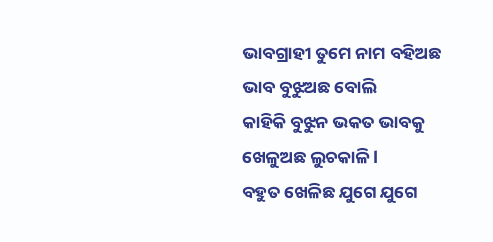ଭାବଗ୍ରାହୀ ତୁମେ ନାମ ବହିଅଛ
ଭାବ ବୁଝୁଅଛ ବୋଲି
କାହିକି ବୁଝୁନ ଭକତ ଭାବକୁ
ଖେଳୁଅଛ ଲୁଚକାଳି l
ବହୁତ ଖେଳିଛ ଯୁଗେ ଯୁଗେ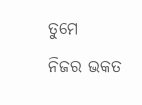ତୁମେ
ନିଜର ଭକତ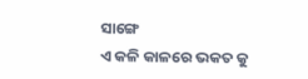ସାଙ୍ଗେ
ଏ କଳି କାଳରେ ଭକତ କୁ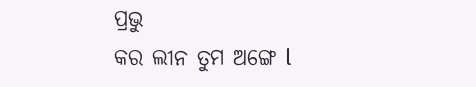ପ୍ରଭୁ
କର ଲୀନ ତୁମ ଅଙ୍ଗେ l